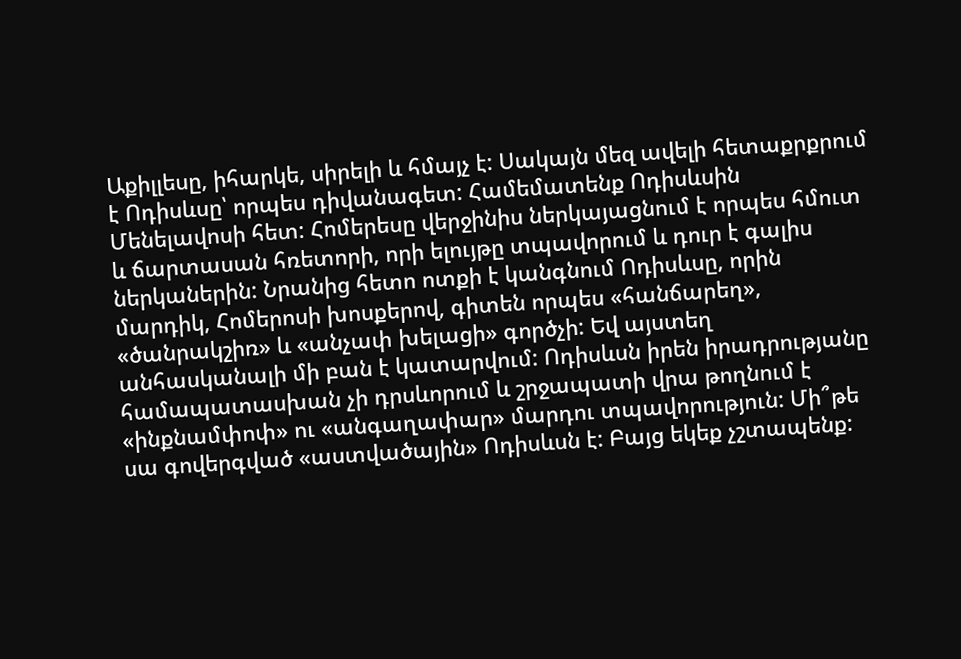Աքիլլեսը, իհարկե, սիրելի և հմայչ է: Սակայն մեզ ավելի հետաքրքրում է Ոդիսևսը՝ որպես դիվանագետ: Համեմատենք Ոդիսևսին Մենելավոսի հետ: Հոմերեսը վերջինիս ներկայացնում է որպես հմուտ և ճարտասան հռետորի, որի ելույթը տպավորում և դուր է գալիս ներկաներին: Նրանից հետո ոտքի է կանգնում Ոդիսևսը, որին մարդիկ, Հոմերոսի խոսքերով, գիտեն որպես «հանճարեղ», «ծանրակշիռ» և «անչափ խելացի» գործչի: Եվ այստեղ անհասկանալի մի բան է կատարվում: Ոդիսևսն իրեն իրադրությանը համապատասխան չի դրսևորում և շրջապատի վրա թողնում է «ինքնամփոփ» ու «անգաղափար» մարդու տպավորություն: Մի՞թե սա գովերգված «աստվածային» Ոդիսևսն է: Բայց եկեք չշտապենք: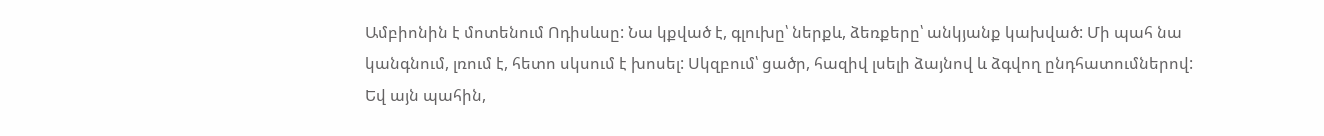Ամբիոնին է մոտենում Ոդիսևսը: Նա կքված է, գլուխը՝ ներքև, ձեռքերը՝ անկյանք կախված: Մի պահ նա կանգնում, լռում է, հետո սկսում է խոսել: Սկզբում՝ ցածր, հազիվ լսելի ձայնով և ձգվող ընդհատումներով: Եվ այն պահին,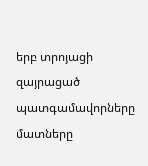երբ տրոյացի զայրացած պատգամավորները մատները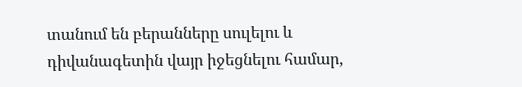տանում են բերանները սուլելու և դիվանագետին վայր իջեցնելու համար,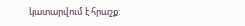կատարվում է հրաշք: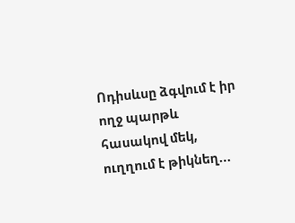Ոդիսևսը ձգվում է իր ողջ պարթև հասակով մեկ, ուղղում է թիկնեղ...